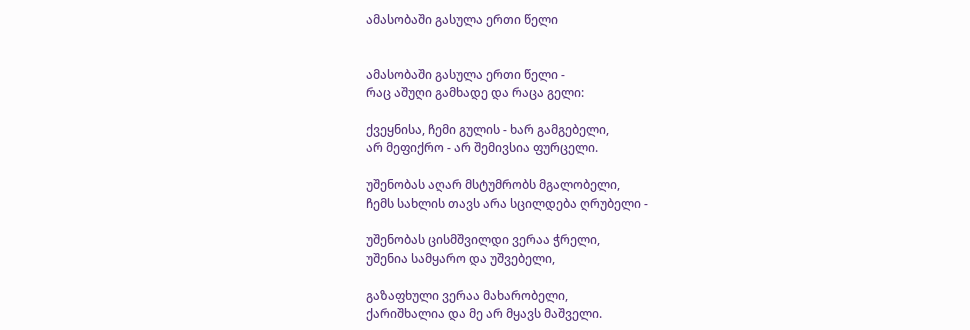ამასობაში გასულა ერთი წელი


ამასობაში გასულა ერთი წელი -
რაც აშუღი გამხადე და რაცა გელი:

ქვეყნისა, ჩემი გულის - ხარ გამგებელი,
არ მეფიქრო - არ შემივსია ფურცელი.

უშენობას აღარ მსტუმრობს მგალობელი,
ჩემს სახლის თავს არა სცილდება ღრუბელი -

უშენობას ცისმშვილდი ვერაა ჭრელი,
უშენია სამყარო და უშვებელი,

გაზაფხული ვერაა მახარობელი,
ქარიშხალია და მე არ მყავს მაშველი.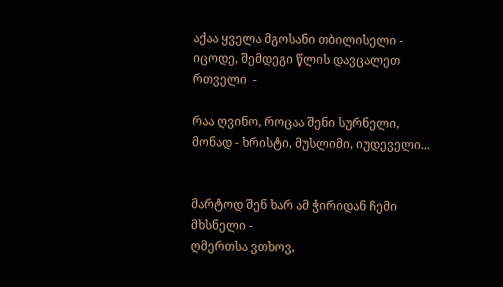აქაა ყველა მგოსანი თბილისელი -
იცოდე, შემდეგი წლის დავცალეთ რთველი  -

რაა ღვინო, როცაა შენი სურნელი,
მონად - ხრისტი, მუსლიმი, იუდეველი...


მარტოდ შენ ხარ ამ ჭირიდან ჩემი მხსნელი -
ღმერთსა ვთხოვ,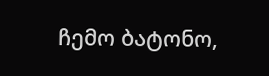ჩემო ბატონო,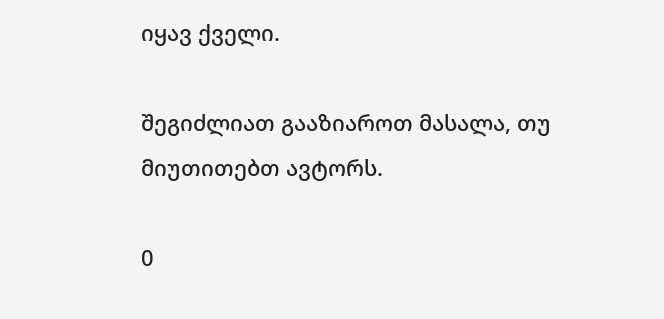იყავ ქველი.

შეგიძლიათ გააზიაროთ მასალა, თუ მიუთითებთ ავტორს.

0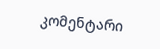კომენტარი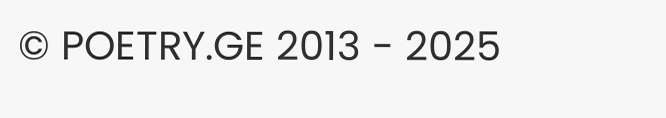© POETRY.GE 2013 - 2025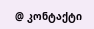@ კონტაქტი